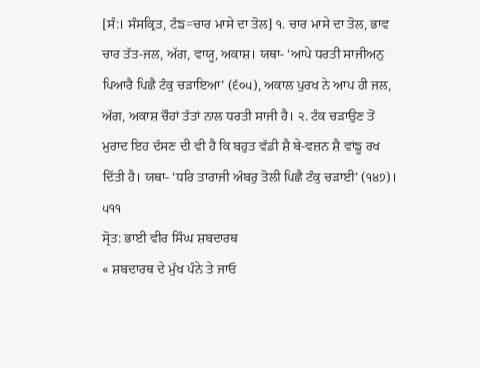[ਸੰ:। ਸੰਸਕ੍ਰਿਤ, ਟੰਙ=ਚਾਰ ਮਾਸੇ ਦਾ ਤੋਲ] ੧. ਚਾਰ ਮਾਸੇ ਦਾ ਤੋਲ, ਭਾਵ ਚਾਰ ਤੱਤ-ਜਲ, ਅੱਗ, ਵਾਯੂ, ਅਕਾਸ਼। ਯਥਾ- ‘ਆਪੇ ਧਰਤੀ ਸਾਜੀਅਨੁ ਪਿਆਰੈ ਪਿਛੈ ਟੰਕੁ ਚੜਾਇਆ’ (੬੦੫), ਅਕਾਲ ਪੁਰਖ ਨੇ ਆਪ ਹੀ ਜਲ, ਅੱਗ, ਅਕਾਸ਼ ਚੌਹਾਂ ਤੱਤਾਂ ਨਾਲ ਧਰਤੀ ਸਾਜੀ ਹੈ। ੨. ਟੰਕ ਚੜਾਉਣ ਤੋਂ ਮੁਰਾਦ ਇਹ ਦੱਸਣ ਦੀ ਵੀ ਹੈ ਕਿ ਬਹੁਤ ਵੱਡੀ ਸ਼ੈ ਬੇ-ਵਜ਼ਨ ਸ਼ੈ ਵਾਂਙੂ ਰਖ ਦਿੱਤੀ ਹੈ। ਯਥਾ- ‘ਧਰਿ ਤਾਰਾਜੀ ਅੰਬਰੁ ਤੋਲੀ ਪਿਛੈ ਟੰਕੁ ਚੜਾਈ’ (੧੪੭)। ੫੧੧
ਸ੍ਰੋਤ: ਭਾਈ ਵੀਰ ਸਿੰਘ ਸ਼ਬਦਾਰਥ
« ਸ਼ਬਦਾਰਥ ਦੇ ਮੁੱਖ ਪੰਨੇ ਤੇ ਜਾਓ